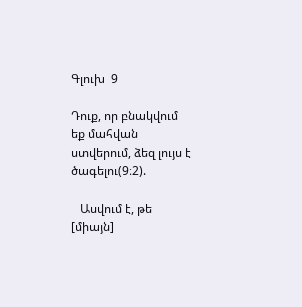Գլուխ  9

Դուք, որ բնակվում եք մահվան ստվերում, ձեզ լույս է ծագելու(9։2).

   Ասվում է, թե [միայն]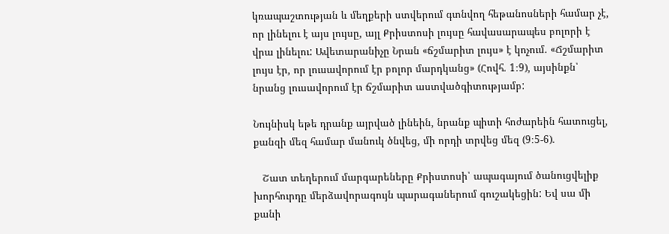կռապաշտության և մեղքերի ստվերում գտնվող հեթանոսների համար չէ, որ լինելու է այս լույսը, այլ Քրիստոսի լույսը հավասարապես բոլորի է վրա լինելու: Ավետարանիչը Նրան «ճշմարիտ լույս» է կոչում. «Ճշմարիտ լույս էր, որ լուսավորում էր բոլոր մարդկանց» (Հովհ. 1։9), այսինքն՝ նրանց լուսավորում էր ճշմարիտ աստվածգիտությամբ:

Նույնիսկ եթե դրանք այրված լինեին, նրանք պիտի հոժարեին հատուցել, քանզի մեզ համար մանուկ ծնվեց, մի որդի տրվեց մեզ (9։5-6).

   Շատ տեղերում մարգարեները Քրիստոսի՝ ապագայում ծանուցվելիք խորհուրդը մերձավորագույն պարագաներում գուշակեցին: Եվ սա մի քանի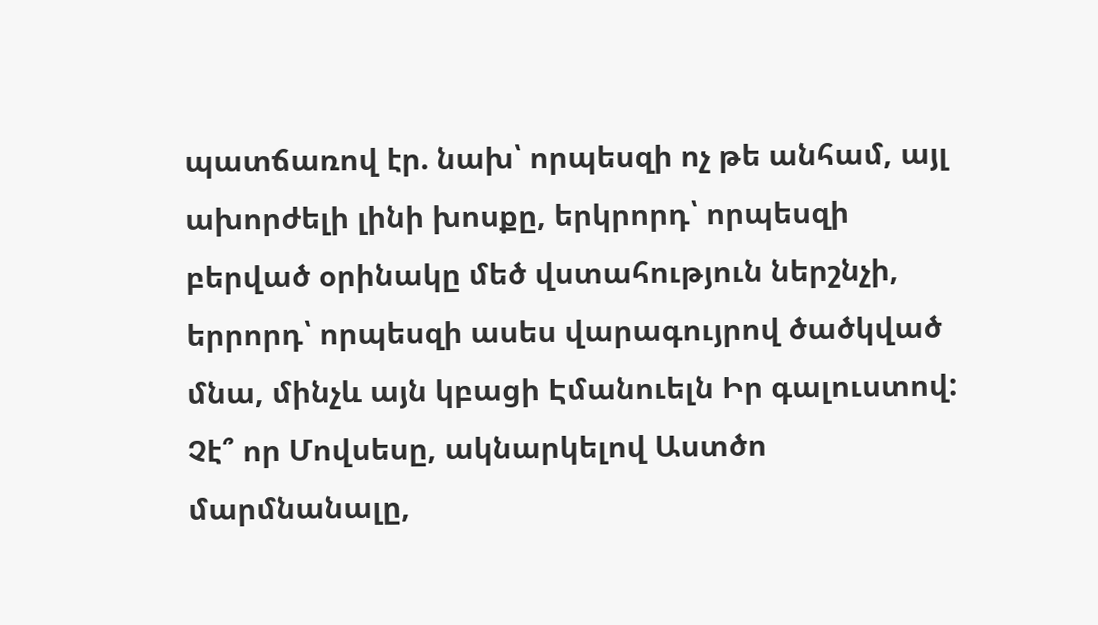պատճառով էր. նախ՝ որպեսզի ոչ թե անհամ, այլ ախորժելի լինի խոսքը, երկրորդ՝ որպեսզի բերված օրինակը մեծ վստահություն ներշնչի, երրորդ՝ որպեսզի ասես վարագույրով ծածկված մնա, մինչև այն կբացի Էմանուելն Իր գալուստով: Չէ՞ որ Մովսեսը, ակնարկելով Աստծո մարմնանալը,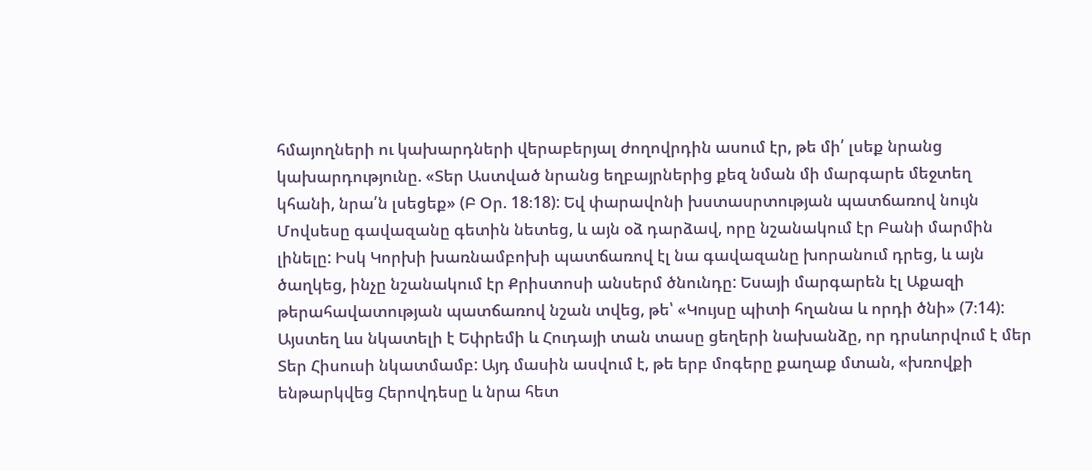հմայողների ու կախարդների վերաբերյալ ժողովրդին ասում էր, թե մի՛ լսեք նրանց կախարդությունը. «Տեր Աստված նրանց եղբայրներից քեզ նման մի մարգարե մեջտեղ կհանի, նրա՛ն լսեցեք» (Բ Օր. 18։18): Եվ փարավոնի խստասրտության պատճառով նույն Մովսեսը գավազանը գետին նետեց, և այն օձ դարձավ, որը նշանակում էր Բանի մարմին լինելը: Իսկ Կորխի խառնամբոխի պատճառով էլ նա գավազանը խորանում դրեց, և այն ծաղկեց, ինչը նշանակում էր Քրիստոսի անսերմ ծնունդը: Եսայի մարգարեն էլ Աքազի թերահավատության պատճառով նշան տվեց, թե՝ «Կույսը պիտի հղանա և որդի ծնի» (7։14): Այստեղ ևս նկատելի է Եփրեմի և Հուդայի տան տասը ցեղերի նախանձը, որ դրսևորվում է մեր Տեր Հիսուսի նկատմամբ: Այդ մասին ասվում է, թե երբ մոգերը քաղաք մտան, «խռովքի ենթարկվեց Հերովդեսը և նրա հետ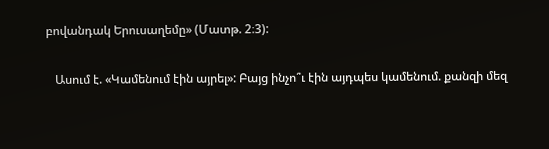բովանդակ Երուսաղեմը» (Մատթ. 2։3):

   Ասում է. «Կամենում էին այրել»: Բայց ինչո՞ւ էին այդպես կամենում. քանզի մեզ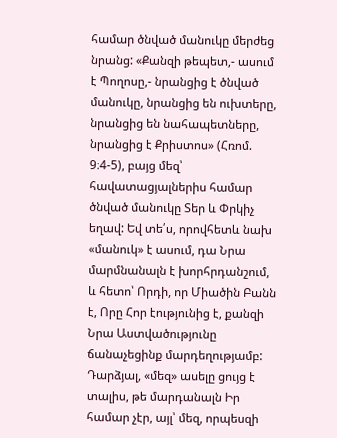համար ծնված մանուկը մերժեց նրանց: «Քանզի թեպետ,- ասում է Պողոսը,- նրանցից է ծնված մանուկը, նրանցից են ուխտերը, նրանցից են նահապետները, նրանցից է Քրիստոս» (Հռոմ. 9։4-5), բայց մեզ՝ հավատացյալներիս համար ծնված մանուկը Տեր և Փրկիչ եղավ: Եվ տե՛ս, որովհետև նախ «մանուկ» է ասում, դա Նրա մարմնանալն է խորհրդանշում, և հետո՝ Որդի, որ Միածին Բանն է, Որը Հոր էությունից է, քանզի Նրա Աստվածությունը ճանաչեցինք մարդեղությամբ: Դարձյալ, «մեզ» ասելը ցույց է տալիս, թե մարդանալն Իր համար չէր, այլ՝ մեզ, որպեսզի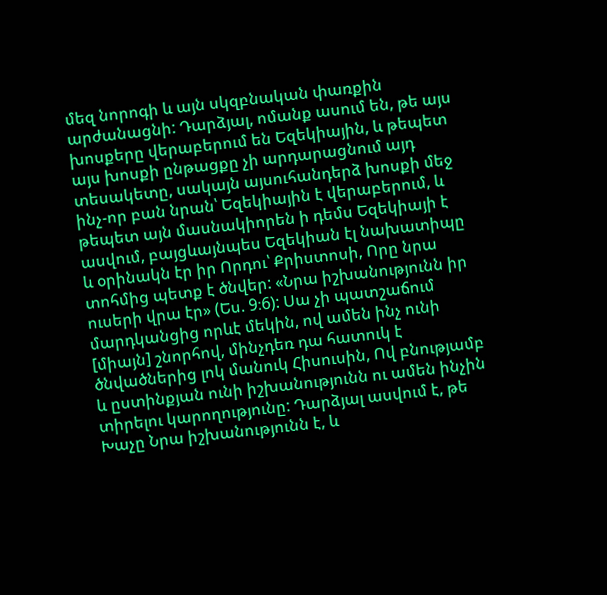մեզ նորոգի և այն սկզբնական փառքին արժանացնի: Դարձյալ, ոմանք ասում են, թե այս խոսքերը վերաբերում են Եզեկիային, և թեպետ այս խոսքի ընթացքը չի արդարացնում այդ տեսակետը, սակայն այսուհանդերձ խոսքի մեջ ինչ-որ բան նրան՝ Եզեկիային է վերաբերում, և թեպետ այն մասնակիորեն ի դեմս Եզեկիայի է ասվում, բայցևայնպես Եզեկիան էլ նախատիպը և օրինակն էր իր Որդու՝ Քրիստոսի, Որը նրա տոհմից պետք է ծնվեր: «Նրա իշխանությունն իր ուսերի վրա էր» (Ես. 9։6): Սա չի պատշաճում մարդկանցից որևէ մեկին, ով ամեն ինչ ունի [միայն] շնորհով, մինչդեռ դա հատուկ է ծնվածներից լոկ մանուկ Հիսուսին, Ով բնությամբ և ըստինքյան ունի իշխանությունն ու ամեն ինչին տիրելու կարողությունը: Դարձյալ ասվում է, թե Խաչը Նրա իշխանությունն է, և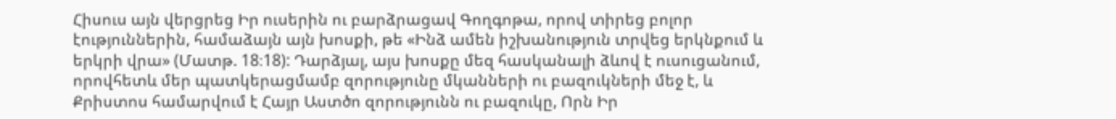Հիսուս այն վերցրեց Իր ուսերին ու բարձրացավ Գողգոթա, որով տիրեց բոլոր էություններին, համաձայն այն խոսքի, թե «Ինձ ամեն իշխանություն տրվեց երկնքում և երկրի վրա» (Մատթ. 18։18): Դարձյալ, այս խոսքը մեզ հասկանալի ձևով է ուսուցանում, որովհետև մեր պատկերացմամբ զորությունը մկանների ու բազուկների մեջ է, և Քրիստոս համարվում է Հայր Աստծո զորությունն ու բազուկը, Որն Իր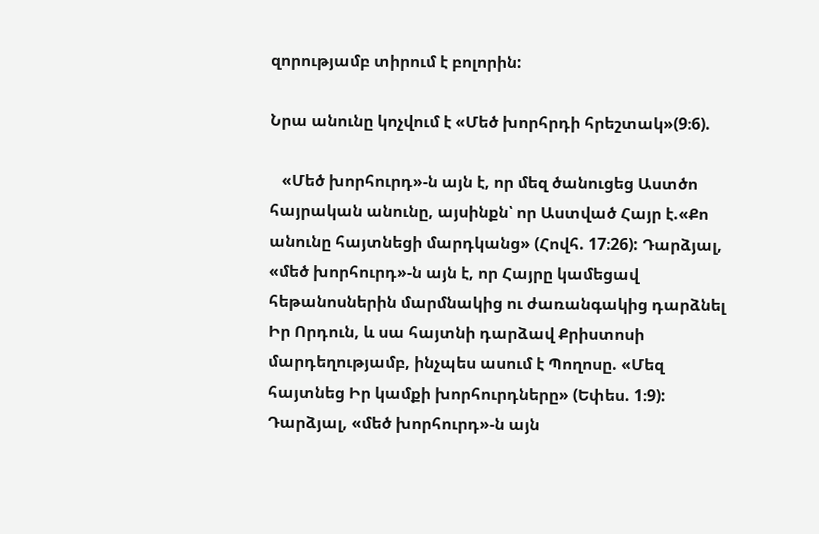զորությամբ տիրում է բոլորին:

Նրա անունը կոչվում է «Մեծ խորհրդի հրեշտակ»(9։6).

   «Մեծ խորհուրդ»-ն այն է, որ մեզ ծանուցեց Աստծո հայրական անունը, այսինքն՝ որ Աստված Հայր է.«Քո անունը հայտնեցի մարդկանց» (Հովհ. 17։26): Դարձյալ, «մեծ խորհուրդ»-ն այն է, որ Հայրը կամեցավ հեթանոսներին մարմնակից ու ժառանգակից դարձնել Իր Որդուն, և սա հայտնի դարձավ Քրիստոսի մարդեղությամբ, ինչպես ասում է Պողոսը. «Մեզ հայտնեց Իր կամքի խորհուրդները» (Եփես. 1։9): Դարձյալ, «մեծ խորհուրդ»-ն այն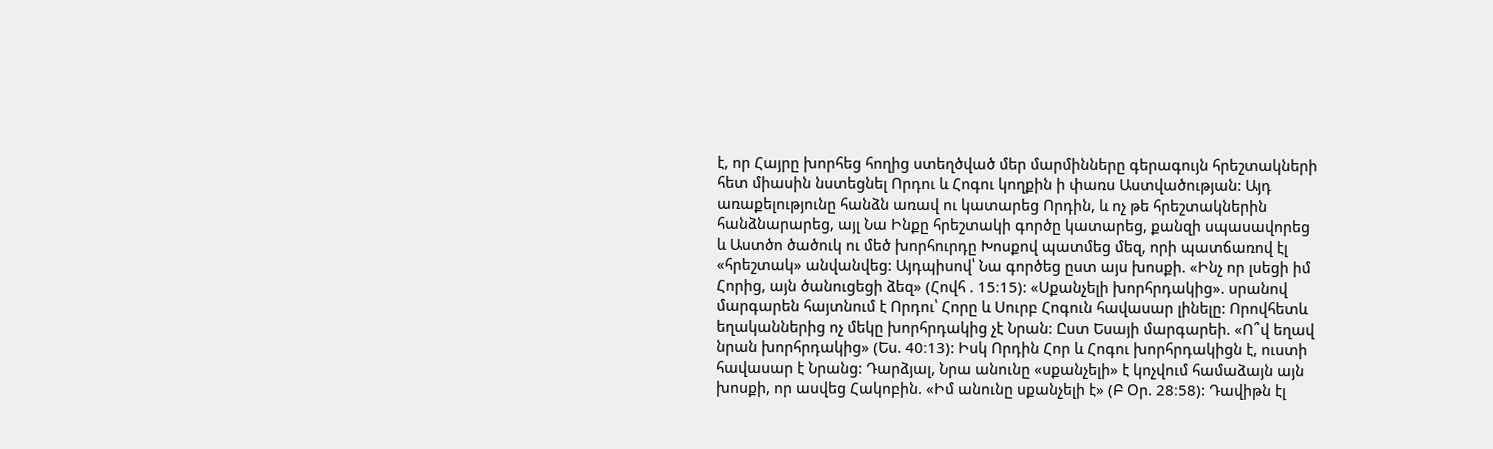է, որ Հայրը խորհեց հողից ստեղծված մեր մարմինները գերագույն հրեշտակների հետ միասին նստեցնել Որդու և Հոգու կողքին ի փառս Աստվածության: Այդ առաքելությունը հանձն առավ ու կատարեց Որդին, և ոչ թե հրեշտակներին հանձնարարեց, այլ Նա Ինքը հրեշտակի գործը կատարեց, քանզի սպասավորեց և Աստծո ծածուկ ու մեծ խորհուրդը Խոսքով պատմեց մեզ, որի պատճառով էլ «հրեշտակ» անվանվեց: Այդպիսով՝ Նա գործեց ըստ այս խոսքի. «Ինչ որ լսեցի իմ Հորից, այն ծանուցեցի ձեզ» (Հովհ . 15։15): «Սքանչելի խորհրդակից». սրանով մարգարեն հայտնում է Որդու՝ Հորը և Սուրբ Հոգուն հավասար լինելը: Որովհետև եղականներից ոչ մեկը խորհրդակից չէ Նրան: Ըստ Եսայի մարգարեի. «Ո՞վ եղավ նրան խորհրդակից» (Ես. 40։13): Իսկ Որդին Հոր և Հոգու խորհրդակիցն է, ուստի հավասար է Նրանց: Դարձյալ, Նրա անունը «սքանչելի» է կոչվում համաձայն այն խոսքի, որ ասվեց Հակոբին. «Իմ անունը սքանչելի է» (Բ Օր. 28։58): Դավիթն էլ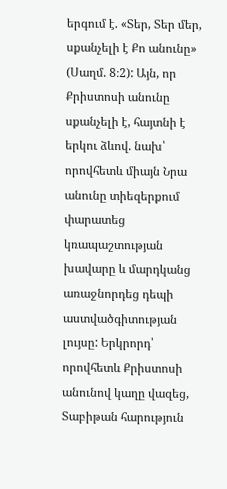երգում է. «Տեր, Տեր մեր, սքանչելի է Քո անունը» (Սաղմ. 8։2): Այն, որ Քրիստոսի անունը սքանչելի է, հայտնի է երկու ձևով. նախ՝ որովհետև միայն Նրա անունը տիեզերքում փարատեց կռապաշտության խավարը և մարդկանց առաջնորդեց դեպի աստվածգիտության լույսը: Երկրորդ՝ որովհետև Քրիստոսի անունով կաղը վազեց, Տաբիթան հարություն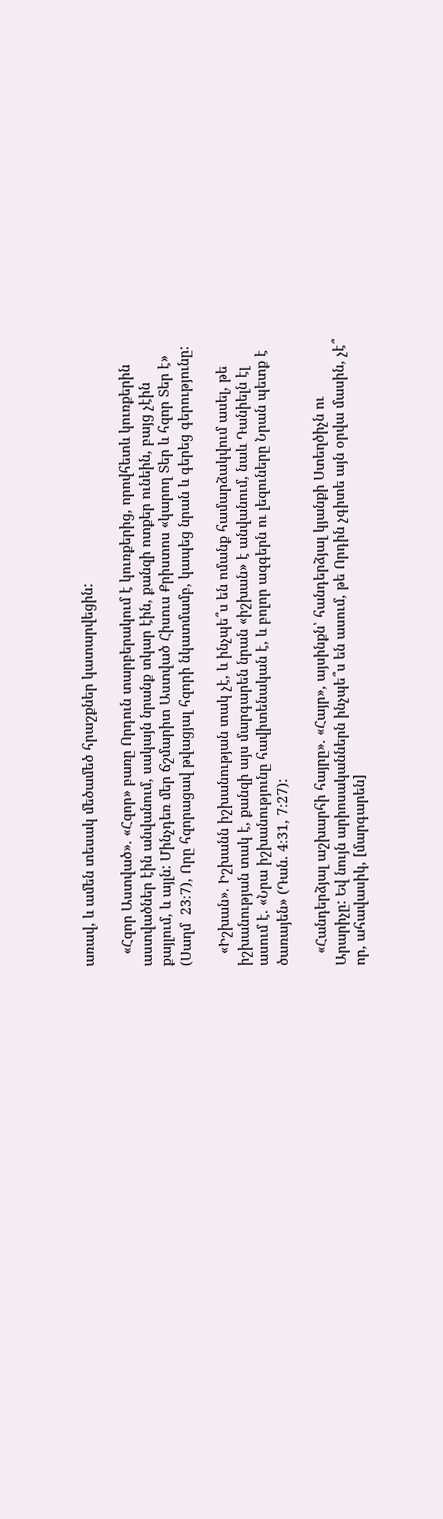առավ, և ամեն տեսակ մեծամեծ հրաշքներ կատարվեցին:

   «Հզոր Աստված». «Հզոր» բառը Որդուն տարբերակում է կուռքերից, որովհետև կուռքերին աստվածներ էին անվանում, սակայն նրանք տկար էին, քանզի ոտքեր ունեին, բայց չէին քայլում, և այլն: Մինչդեռ մեր ճշմարիտ Աստված Հիսուս Քրիստոս «կարող Տեր և հզոր Տեր է» (Սաղմ  23։7), Որը հզորացավ թվացյալ հզորի նկատմամբ, կապեց նրան և գերեց գերությունը:

   «Իշխան». Իշխանն իշխանության տակ չէ, և ինչպե՞ս են ոմանք համարձակվում ասել, թե իշխանության տակ է, քանզի այս մարգարեն նրան «իշխան» է անվանում, նաև Դանիելն էլ ասում է. «Նրա իշխանությունը հավիտենական է, և բոլոր ազգերն ու լեզուները Նրան պետք է ծառայեն» (Դան. 4։31, 7։27):

   «Հանդերձյալ աշխարհի հայրը». «Հայր», այսինքն՝ հանդերձյալ կյանքի Ստեղծիչն ու Արարիչը: Եվ նույն արիոսականներն ինչպե՞ս են ասում, թե Որդին չգիտե այն օրվա մասին, չէ՞ որ, ահավասիկ, [մարգարեն]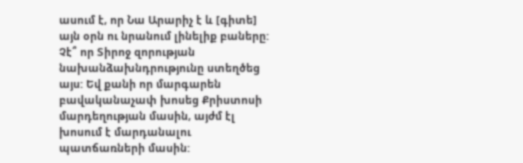ասում է, որ Նա Արարիչ է և [գիտե] այն օրն ու նրանում լինելիք բաները: Չէ՞ որ Տիրոջ զորության նախանձախնդրությունը ստեղծեց այս: Եվ քանի որ մարգարեն բավականաչափ խոսեց Քրիստոսի մարդեղության մասին, այժմ էլ խոսում է մարդանալու պատճառների մասին: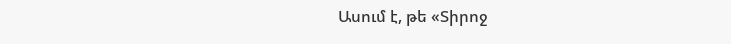Ասում է, թե «Տիրոջ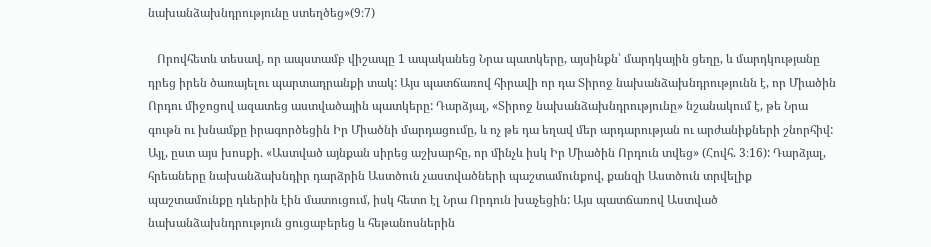նախանձախնդրությունը ստեղծեց»(9։7)

   Որովհետև տեսավ, որ ապստամբ վիշապը 1 ապականեց Նրա պատկերը, այսինքն՝ մարդկային ցեղը, և մարդկությանը դրեց իրեն ծառայելու պարտադրանքի տակ: Այս պատճառով հիրավի որ դա Տիրոջ նախանձախնդրությունն է, որ Միածին Որդու միջոցով ազատեց աստվածային պատկերը: Դարձյալ, «Տիրոջ նախանձախնդրությունը» նշանակում է, թե Նրա գութն ու խնամքը իրագործեցին Իր Միածնի մարդացումը, և ոչ թե դա եղավ մեր արդարության ու արժանիքների շնորհիվ: Այլ, ըստ այս խոսքի. «Աստված այնքան սիրեց աշխարհը, որ մինչև իսկ Իր Միածին Որդուն տվեց» (Հովհ. 3։16): Դարձյալ, հրեաները նախանձախնդիր դարձրին Աստծուն չաստվածների պաշտամունքով, քանզի Աստծուն տրվելիք պաշտամունքը դևերին էին մատուցում, իսկ հետո էլ Նրա Որդուն խաչեցին: Այս պատճառով Աստված նախանձախնդրություն ցուցաբերեց և հեթանոսներին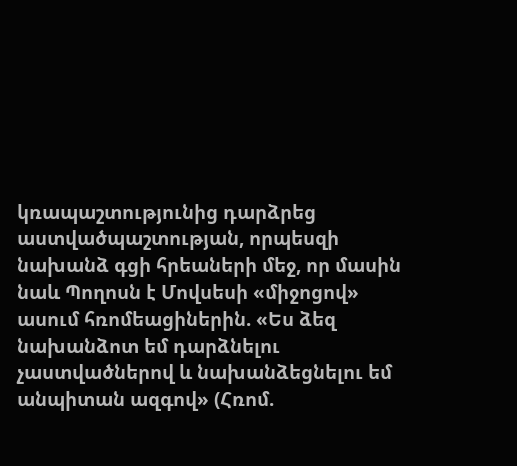կռապաշտությունից դարձրեց աստվածպաշտության, որպեսզի նախանձ գցի հրեաների մեջ, որ մասին նաև Պողոսն է Մովսեսի «միջոցով» ասում հռոմեացիներին. «Ես ձեզ նախանձոտ եմ դարձնելու չաստվածներով և նախանձեցնելու եմ անպիտան ազգով» (Հռոմ.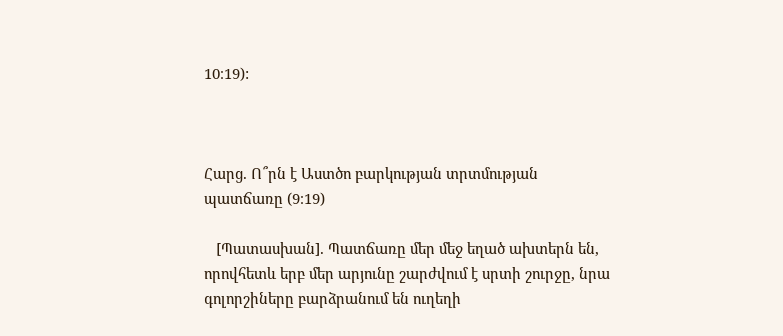10։19):



Հարց. Ո՞րն է Աստծո բարկության տրտմության պատճառը (9։19)

   [Պատասխան]. Պատճառը մեր մեջ եղած ախտերն են, որովհետև երբ մեր արյունը շարժվում է սրտի շուրջը, նրա գոլորշիները բարձրանում են ուղեղի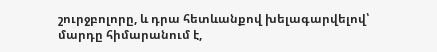շուրջբոլորը, և դրա հետևանքով խելագարվելով՝ մարդը հիմարանում է,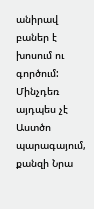անիրավ բաներ է խոսում ու գործում: Մինչդեռ այդպես չէ Աստծո պարագայում, քանզի Նրա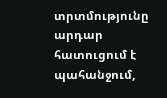տրտմությունը արդար հատուցում է պահանջում,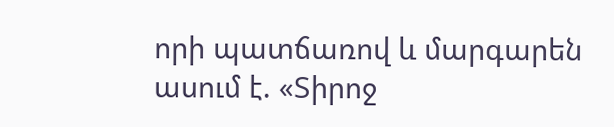որի պատճառով և մարգարեն ասում է. «Տիրոջ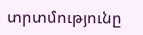տրտմությունը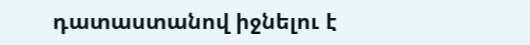դատաստանով իջնելու է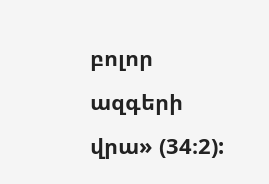բոլոր ազգերի վրա» (34։2):